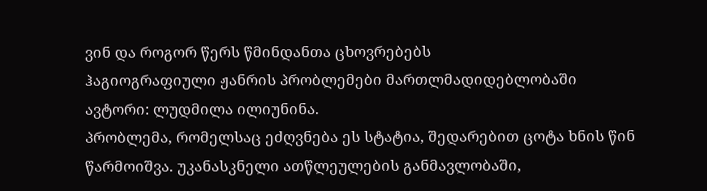ვინ და როგორ წერს წმინდანთა ცხოვრებებს
ჰაგიოგრაფიული ჟანრის პრობლემები მართლმადიდებლობაში
ავტორი: ლუდმილა ილიუნინა.
პრობლემა, რომელსაც ეძღვნება ეს სტატია, შედარებით ცოტა ხნის წინ წარმოიშვა. უკანასკნელი ათწლეულების განმავლობაში,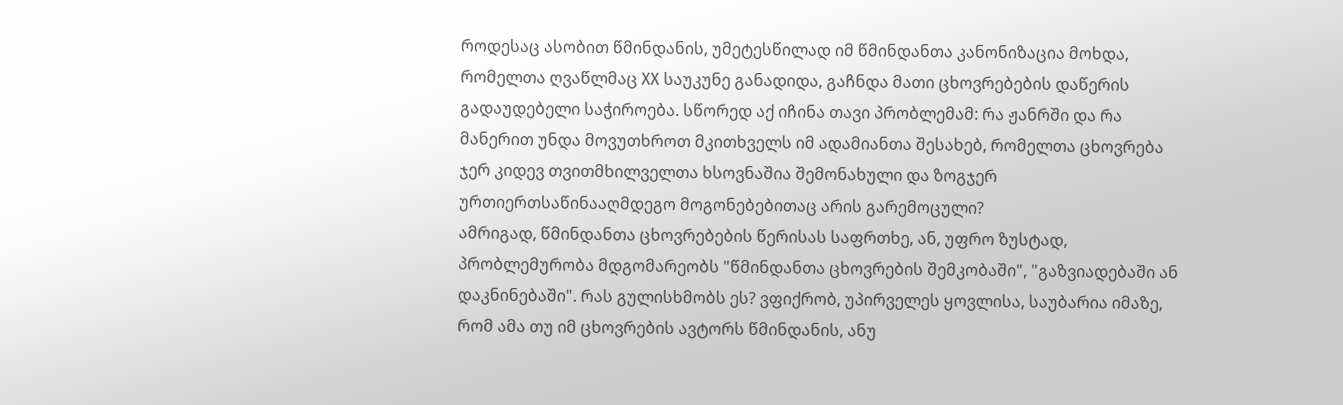როდესაც ასობით წმინდანის, უმეტესწილად იმ წმინდანთა კანონიზაცია მოხდა, რომელთა ღვაწლმაც XX საუკუნე განადიდა, გაჩნდა მათი ცხოვრებების დაწერის გადაუდებელი საჭიროება. სწორედ აქ იჩინა თავი პრობლემამ: რა ჟანრში და რა მანერით უნდა მოვუთხროთ მკითხველს იმ ადამიანთა შესახებ, რომელთა ცხოვრება ჯერ კიდევ თვითმხილველთა ხსოვნაშია შემონახული და ზოგჯერ ურთიერთსაწინააღმდეგო მოგონებებითაც არის გარემოცული?
ამრიგად, წმინდანთა ცხოვრებების წერისას საფრთხე, ან, უფრო ზუსტად, პრობლემურობა მდგომარეობს "წმინდანთა ცხოვრების შემკობაში", "გაზვიადებაში ან დაკნინებაში". რას გულისხმობს ეს? ვფიქრობ, უპირველეს ყოვლისა, საუბარია იმაზე, რომ ამა თუ იმ ცხოვრების ავტორს წმინდანის, ანუ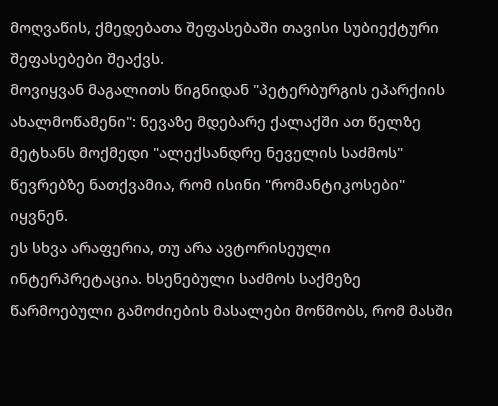მოღვაწის, ქმედებათა შეფასებაში თავისი სუბიექტური შეფასებები შეაქვს.
მოვიყვან მაგალითს წიგნიდან "პეტერბურგის ეპარქიის ახალმოწამენი": ნევაზე მდებარე ქალაქში ათ წელზე მეტხანს მოქმედი "ალექსანდრე ნეველის საძმოს" წევრებზე ნათქვამია, რომ ისინი "რომანტიკოსები" იყვნენ.
ეს სხვა არაფერია, თუ არა ავტორისეული ინტერპრეტაცია. ხსენებული საძმოს საქმეზე წარმოებული გამოძიების მასალები მოწმობს, რომ მასში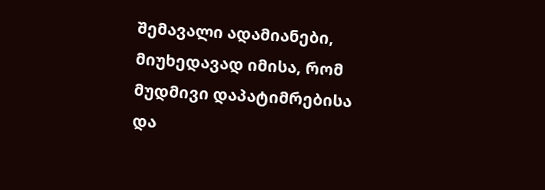შემავალი ადამიანები, მიუხედავად იმისა, რომ მუდმივი დაპატიმრებისა და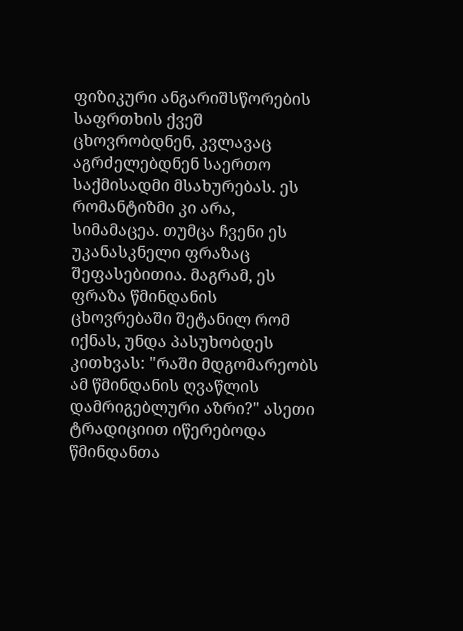ფიზიკური ანგარიშსწორების საფრთხის ქვეშ ცხოვრობდნენ, კვლავაც აგრძელებდნენ საერთო საქმისადმი მსახურებას. ეს რომანტიზმი კი არა, სიმამაცეა. თუმცა ჩვენი ეს უკანასკნელი ფრაზაც შეფასებითია. მაგრამ, ეს ფრაზა წმინდანის ცხოვრებაში შეტანილ რომ იქნას, უნდა პასუხობდეს კითხვას: "რაში მდგომარეობს ამ წმინდანის ღვაწლის დამრიგებლური აზრი?" ასეთი ტრადიციით იწერებოდა წმინდანთა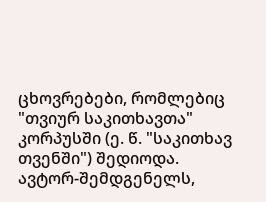ცხოვრებები, რომლებიც "თვიურ საკითხავთა" კორპუსში (ე. წ. "საკითხავ თვენში") შედიოდა. ავტორ-შემდგენელს,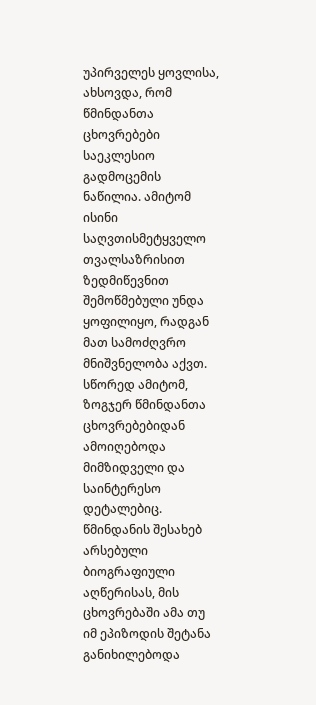უპირველეს ყოვლისა, ახსოვდა, რომ წმინდანთა ცხოვრებები საეკლესიო გადმოცემის ნაწილია. ამიტომ ისინი საღვთისმეტყველო თვალსაზრისით ზედმიწევნით შემოწმებული უნდა ყოფილიყო, რადგან მათ სამოძღვრო მნიშვნელობა აქვთ. სწორედ ამიტომ, ზოგჯერ წმინდანთა ცხოვრებებიდან ამოიღებოდა მიმზიდველი და საინტერესო დეტალებიც. წმინდანის შესახებ არსებული ბიოგრაფიული აღწერისას, მის ცხოვრებაში ამა თუ იმ ეპიზოდის შეტანა განიხილებოდა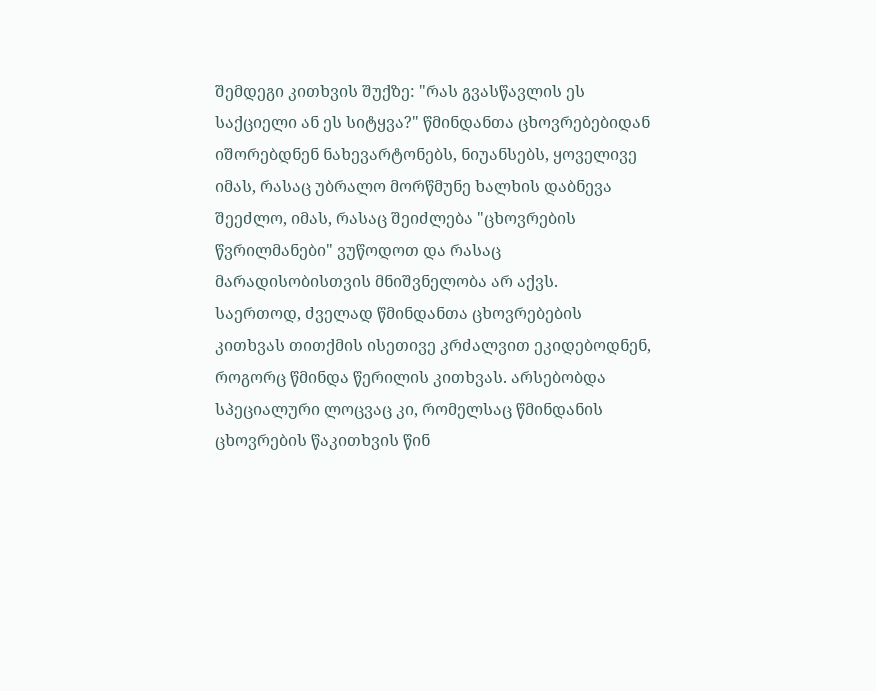შემდეგი კითხვის შუქზე: "რას გვასწავლის ეს საქციელი ან ეს სიტყვა?" წმინდანთა ცხოვრებებიდან იშორებდნენ ნახევარტონებს, ნიუანსებს, ყოველივე იმას, რასაც უბრალო მორწმუნე ხალხის დაბნევა შეეძლო, იმას, რასაც შეიძლება "ცხოვრების წვრილმანები" ვუწოდოთ და რასაც მარადისობისთვის მნიშვნელობა არ აქვს.
საერთოდ, ძველად წმინდანთა ცხოვრებების კითხვას თითქმის ისეთივე კრძალვით ეკიდებოდნენ, როგორც წმინდა წერილის კითხვას. არსებობდა სპეციალური ლოცვაც კი, რომელსაც წმინდანის ცხოვრების წაკითხვის წინ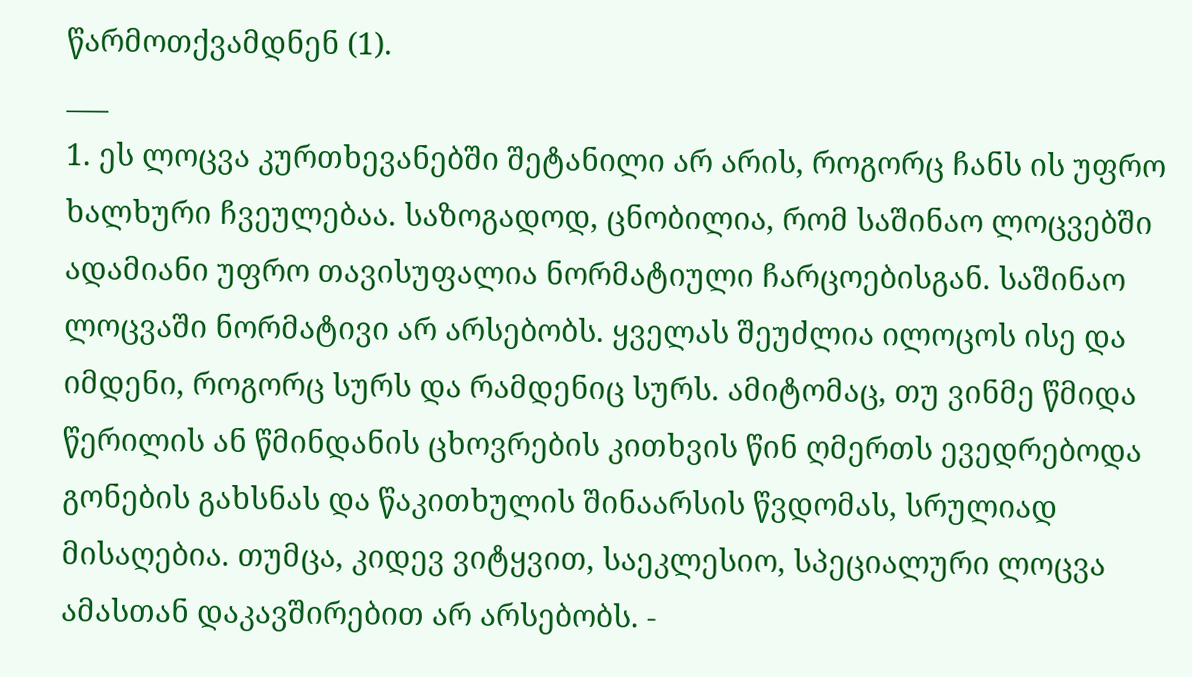წარმოთქვამდნენ (1).
___
1. ეს ლოცვა კურთხევანებში შეტანილი არ არის, როგორც ჩანს ის უფრო ხალხური ჩვეულებაა. საზოგადოდ, ცნობილია, რომ საშინაო ლოცვებში ადამიანი უფრო თავისუფალია ნორმატიული ჩარცოებისგან. საშინაო ლოცვაში ნორმატივი არ არსებობს. ყველას შეუძლია ილოცოს ისე და იმდენი, როგორც სურს და რამდენიც სურს. ამიტომაც, თუ ვინმე წმიდა წერილის ან წმინდანის ცხოვრების კითხვის წინ ღმერთს ევედრებოდა გონების გახსნას და წაკითხულის შინაარსის წვდომას, სრულიად მისაღებია. თუმცა, კიდევ ვიტყვით, საეკლესიო, სპეციალური ლოცვა ამასთან დაკავშირებით არ არსებობს. -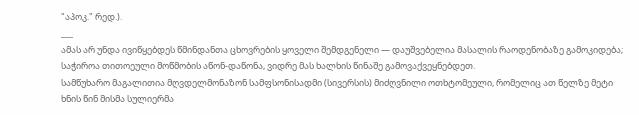"აპოკ." რედ.).
___
ამას არ უნდა ივიწყებდეს წმინდანთა ცხოვრების ყოველი შემდგენელი — დაუშვებელია მასალის რაოდენობაზე გამოკიდება; საჭიროა თითოეული მოწმობის აწონ-დაწონა, ვიდრე მას ხალხის წინაშე გამოვაქვეყნებდეთ.
სამწუხარო მაგალითია მღვდელმონაზონ სამფსონისადმი (სივერსის) მიძღვნილი ოთხტომეული, რომელიც ათ წელზე მეტი ხნის წინ მისმა სულიერმა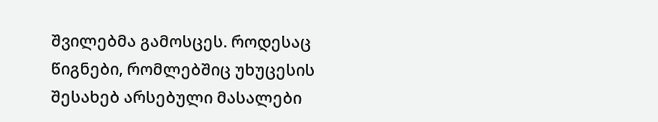შვილებმა გამოსცეს. როდესაც წიგნები, რომლებშიც უხუცესის შესახებ არსებული მასალები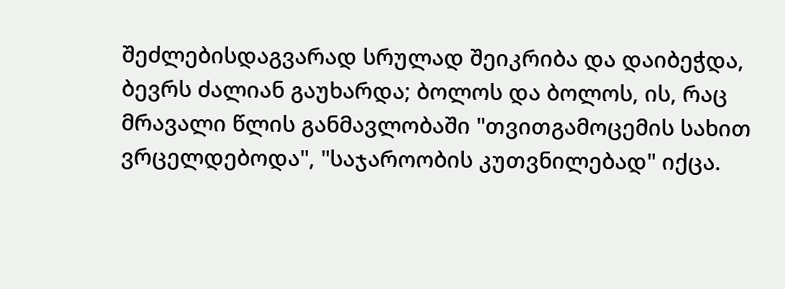შეძლებისდაგვარად სრულად შეიკრიბა და დაიბეჭდა, ბევრს ძალიან გაუხარდა; ბოლოს და ბოლოს, ის, რაც მრავალი წლის განმავლობაში "თვითგამოცემის სახით ვრცელდებოდა", "საჯაროობის კუთვნილებად" იქცა.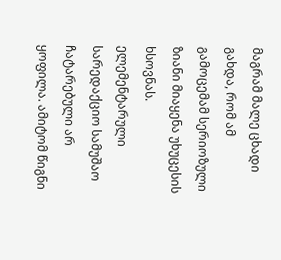მაგრამ მალე ცხადი გახდა, რომ ამ გამოცემამ სერიოზული ზიანი მიაყენა უხუცესის ხსოვნას. ელემენტარული სარედაქციო სამუშაო ჩატარებული არ ყოფილა. ამიტომ წიგნი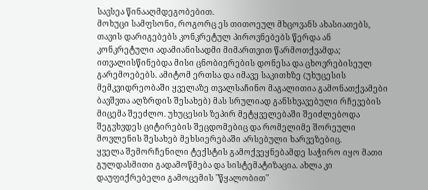სავსეა წინააღმდეგობებით.
მოხუცი სამფსონი, როგორც ეს თითოეულ მხცოვანს ახასიათებს, თავის დარიგებებს კონკრეტულ პიროვნებებს წერდა ან კონკრეტული ადამიანისადმი მიმართვით წარმოთქვამდა; ითვალისწინებდა მისი ცნობიერების დონესა და ცხოვრებისეულ გარემოებებს. ამიტომ ერთსა და იმავე საკითხზე (უხუცესის მემკვიდრეობაში ყველაზე თვალსაჩინო მაგალითია გამონათქვამები ბავშვთა აღზრდის შესახებ) მას სრულიად განსხვავებული რჩევების მიცემა შეეძლო. უხუცესის ზეპირ მეტყველებაში შეიძლებოდა შეგვხვდეს ციტირების შეცდომებიც და რომელიმე შორეული მოვლენის შესახებ მეხსიერებაში არსებული ხარვეზებიც.
ყველა შემორჩენილი ტექსტის გამოქვეყნებამდე საჭირო იყო მათი გულდასმითი გადამოწმება და სისტემატიზაცია. ახლა კი დაუფიქრებელი გამოცემის "წყალობით"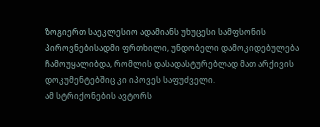ზოგიერთ საეკლესიო ადამიანს უხუცესი სამფსონის პიროვნებისადმი ფრთხილი, უნდობელი დამოკიდებულება ჩამოუყალიბდა, რომლის დასადასტურებლად მათ არქივის დოკუმენტებშიც კი იპოვეს საფუძველი.
ამ სტრიქონების ავტორს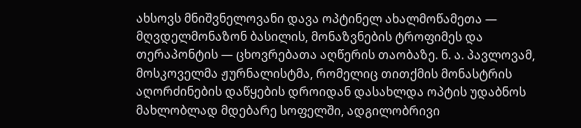ახსოვს მნიშვნელოვანი დავა ოპტინელ ახალმოწამეთა — მღვდელმონაზონ ბასილის, მონაზვნების ტროფიმეს და თერაპონტის — ცხოვრებათა აღწერის თაობაზე. ნ. ა. პავლოვამ, მოსკოველმა ჟურნალისტმა, რომელიც თითქმის მონასტრის აღორძინების დაწყების დროიდან დასახლდა ოპტის უდაბნოს მახლობლად მდებარე სოფელში, ადგილობრივი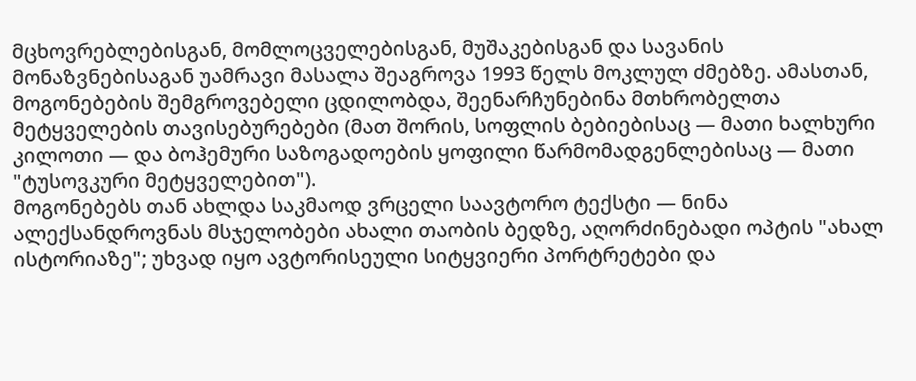მცხოვრებლებისგან, მომლოცველებისგან, მუშაკებისგან და სავანის მონაზვნებისაგან უამრავი მასალა შეაგროვა 1993 წელს მოკლულ ძმებზე. ამასთან, მოგონებების შემგროვებელი ცდილობდა, შეენარჩუნებინა მთხრობელთა მეტყველების თავისებურებები (მათ შორის, სოფლის ბებიებისაც — მათი ხალხური კილოთი — და ბოჰემური საზოგადოების ყოფილი წარმომადგენლებისაც — მათი "ტუსოვკური მეტყველებით").
მოგონებებს თან ახლდა საკმაოდ ვრცელი საავტორო ტექსტი — ნინა ალექსანდროვნას მსჯელობები ახალი თაობის ბედზე, აღორძინებადი ოპტის "ახალ ისტორიაზე"; უხვად იყო ავტორისეული სიტყვიერი პორტრეტები და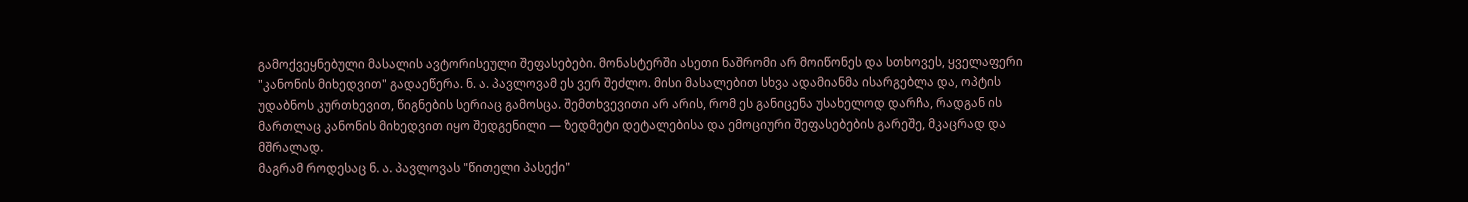გამოქვეყნებული მასალის ავტორისეული შეფასებები. მონასტერში ასეთი ნაშრომი არ მოიწონეს და სთხოვეს, ყველაფერი "კანონის მიხედვით" გადაეწერა. ნ. ა. პავლოვამ ეს ვერ შეძლო. მისი მასალებით სხვა ადამიანმა ისარგებლა და, ოპტის უდაბნოს კურთხევით, წიგნების სერიაც გამოსცა. შემთხვევითი არ არის, რომ ეს განიცენა უსახელოდ დარჩა, რადგან ის მართლაც კანონის მიხედვით იყო შედგენილი — ზედმეტი დეტალებისა და ემოციური შეფასებების გარეშე, მკაცრად და მშრალად.
მაგრამ როდესაც ნ. ა. პავლოვას "წითელი პასექი"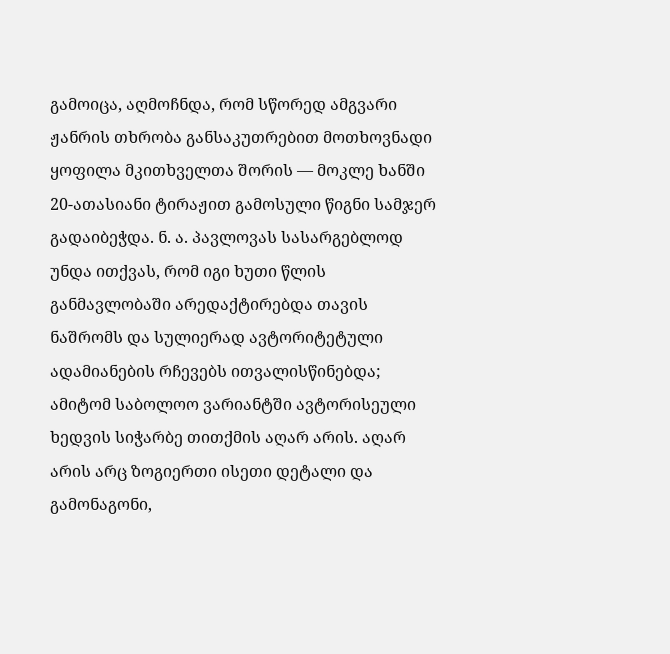გამოიცა, აღმოჩნდა, რომ სწორედ ამგვარი ჟანრის თხრობა განსაკუთრებით მოთხოვნადი ყოფილა მკითხველთა შორის — მოკლე ხანში 20-ათასიანი ტირაჟით გამოსული წიგნი სამჯერ გადაიბეჭდა. ნ. ა. პავლოვას სასარგებლოდ უნდა ითქვას, რომ იგი ხუთი წლის განმავლობაში არედაქტირებდა თავის ნაშრომს და სულიერად ავტორიტეტული ადამიანების რჩევებს ითვალისწინებდა; ამიტომ საბოლოო ვარიანტში ავტორისეული ხედვის სიჭარბე თითქმის აღარ არის. აღარ არის არც ზოგიერთი ისეთი დეტალი და გამონაგონი,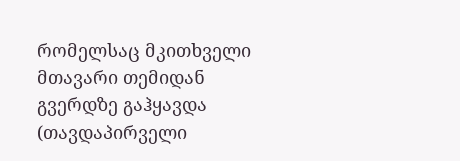რომელსაც მკითხველი მთავარი თემიდან გვერდზე გაჰყავდა (თავდაპირველი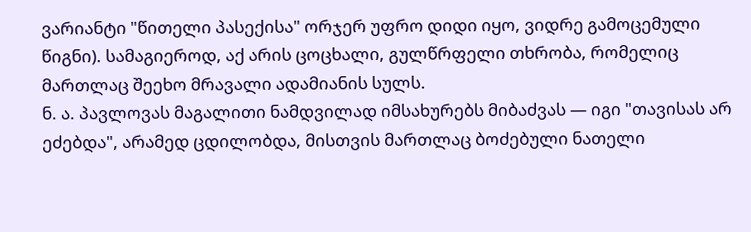ვარიანტი "წითელი პასექისა" ორჯერ უფრო დიდი იყო, ვიდრე გამოცემული წიგნი). სამაგიეროდ, აქ არის ცოცხალი, გულწრფელი თხრობა, რომელიც მართლაც შეეხო მრავალი ადამიანის სულს.
ნ. ა. პავლოვას მაგალითი ნამდვილად იმსახურებს მიბაძვას — იგი "თავისას არ ეძებდა", არამედ ცდილობდა, მისთვის მართლაც ბოძებული ნათელი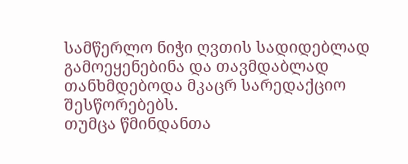სამწერლო ნიჭი ღვთის სადიდებლად გამოეყენებინა და თავმდაბლად თანხმდებოდა მკაცრ სარედაქციო შესწორებებს.
თუმცა წმინდანთა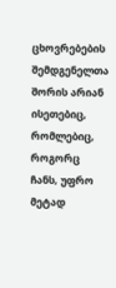ცხოვრებების შემდგენელთა შორის არიან ისეთებიც, რომლებიც, როგორც ჩანს, უფრო მეტად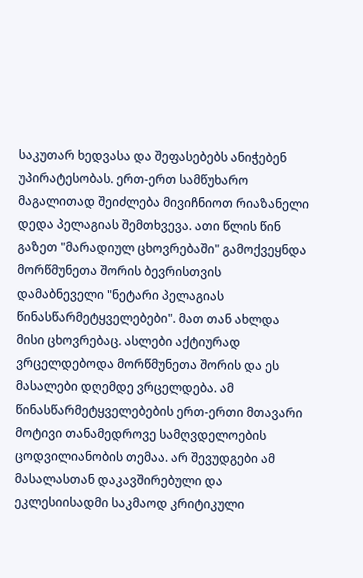საკუთარ ხედვასა და შეფასებებს ანიჭებენ უპირატესობას. ერთ-ერთ სამწუხარო მაგალითად შეიძლება მივიჩნიოთ რიაზანელი დედა პელაგიას შემთხვევა. ათი წლის წინ გაზეთ "მარადიულ ცხოვრებაში" გამოქვეყნდა მორწმუნეთა შორის ბევრისთვის დამაბნეველი "ნეტარი პელაგიას წინასწარმეტყველებები". მათ თან ახლდა მისი ცხოვრებაც. ასლები აქტიურად ვრცელდებოდა მორწმუნეთა შორის და ეს მასალები დღემდე ვრცელდება. ამ წინასწარმეტყველებების ერთ-ერთი მთავარი მოტივი თანამედროვე სამღვდელოების ცოდვილიანობის თემაა. არ შევუდგები ამ მასალასთან დაკავშირებული და ეკლესიისადმი საკმაოდ კრიტიკული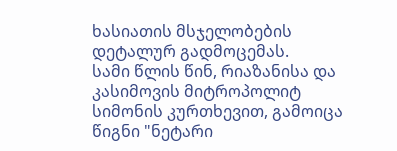ხასიათის მსჯელობების დეტალურ გადმოცემას.
სამი წლის წინ, რიაზანისა და კასიმოვის მიტროპოლიტ სიმონის კურთხევით, გამოიცა წიგნი "ნეტარი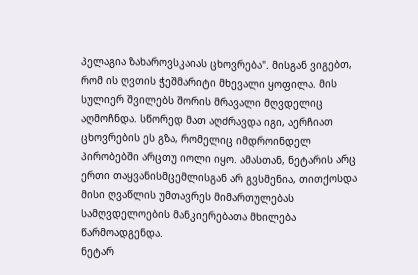პელაგია ზახაროვსკაიას ცხოვრება". მისგან ვიგებთ, რომ ის ღვთის ჭეშმარიტი მხევალი ყოფილა. მის სულიერ შვილებს შორის მრავალი მღვდელიც აღმოჩნდა. სწორედ მათ აღძრავდა იგი, აერჩიათ ცხოვრების ეს გზა, რომელიც იმდროინდელ პირობებში არცთუ იოლი იყო. ამასთან, ნეტარის არც ერთი თაყვანისმცემლისგან არ გვსმენია, თითქოსდა მისი ღვაწლის უმთავრეს მიმართულებას სამღვდელოების მანკიერებათა მხილება წარმოადგენდა.
ნეტარ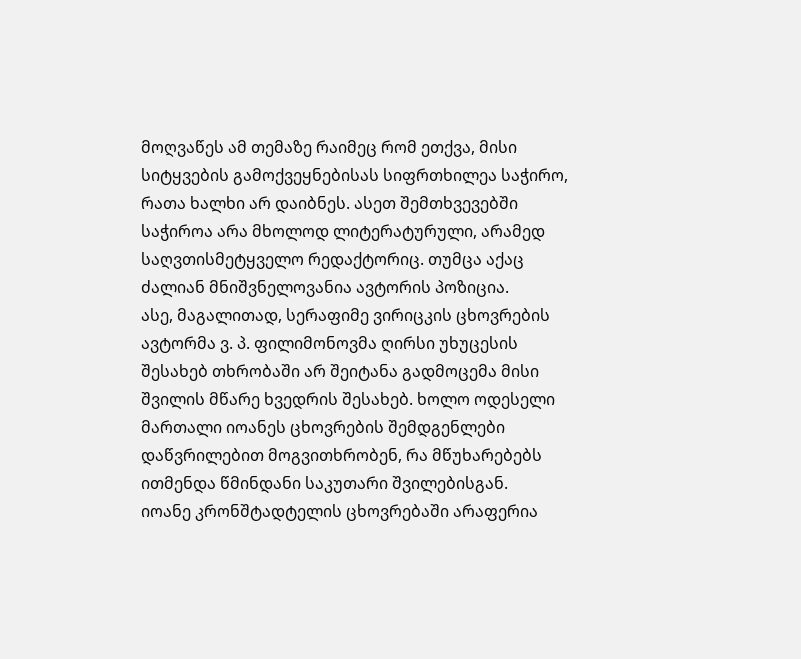მოღვაწეს ამ თემაზე რაიმეც რომ ეთქვა, მისი სიტყვების გამოქვეყნებისას სიფრთხილეა საჭირო, რათა ხალხი არ დაიბნეს. ასეთ შემთხვევებში საჭიროა არა მხოლოდ ლიტერატურული, არამედ საღვთისმეტყველო რედაქტორიც. თუმცა აქაც ძალიან მნიშვნელოვანია ავტორის პოზიცია.
ასე, მაგალითად, სერაფიმე ვირიცკის ცხოვრების ავტორმა ვ. პ. ფილიმონოვმა ღირსი უხუცესის შესახებ თხრობაში არ შეიტანა გადმოცემა მისი შვილის მწარე ხვედრის შესახებ. ხოლო ოდესელი მართალი იოანეს ცხოვრების შემდგენლები დაწვრილებით მოგვითხრობენ, რა მწუხარებებს ითმენდა წმინდანი საკუთარი შვილებისგან.
იოანე კრონშტადტელის ცხოვრებაში არაფერია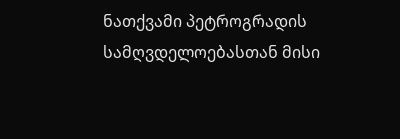ნათქვამი პეტროგრადის სამღვდელოებასთან მისი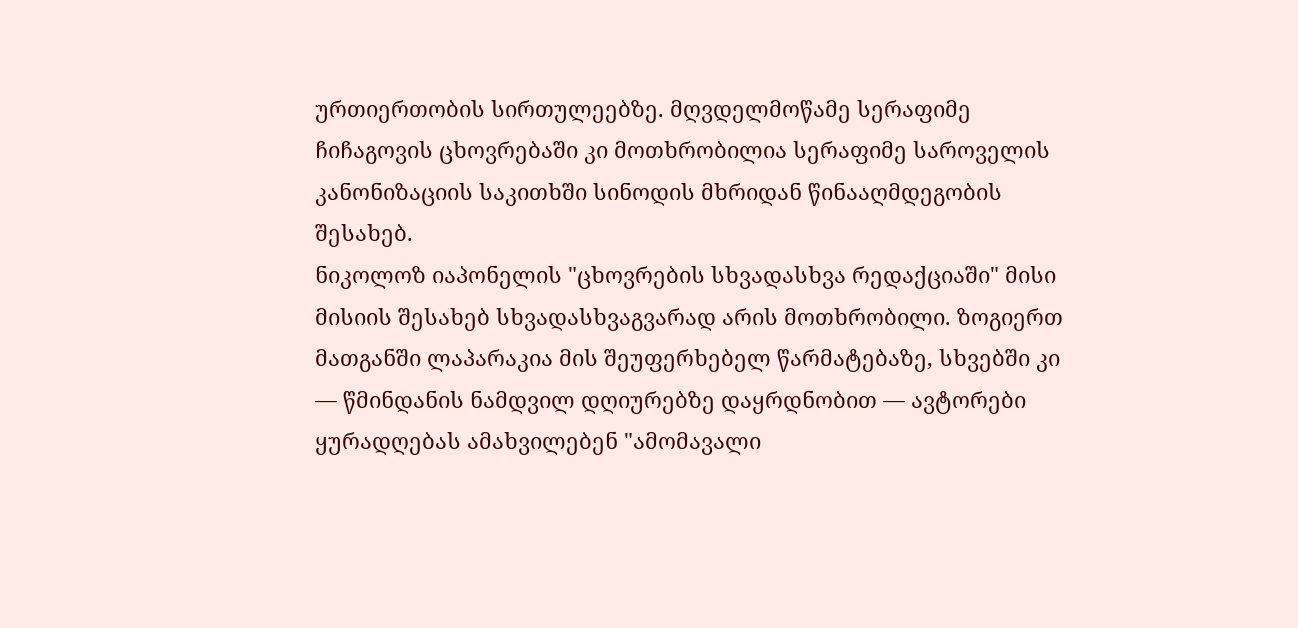ურთიერთობის სირთულეებზე. მღვდელმოწამე სერაფიმე ჩიჩაგოვის ცხოვრებაში კი მოთხრობილია სერაფიმე საროველის კანონიზაციის საკითხში სინოდის მხრიდან წინააღმდეგობის შესახებ.
ნიკოლოზ იაპონელის "ცხოვრების სხვადასხვა რედაქციაში" მისი მისიის შესახებ სხვადასხვაგვარად არის მოთხრობილი. ზოგიერთ მათგანში ლაპარაკია მის შეუფერხებელ წარმატებაზე, სხვებში კი — წმინდანის ნამდვილ დღიურებზე დაყრდნობით — ავტორები ყურადღებას ამახვილებენ "ამომავალი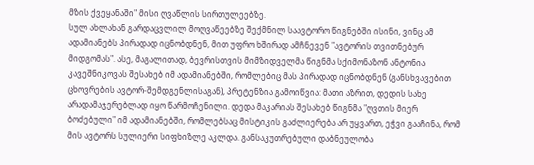მზის ქვეყანაში" მისი ღვაწლის სირთულეებზე.
სულ ახლახან გარდაცვლილ მოღვაწეებზე შექმნილ საავტორო წიგნებში ისინი, ვინც ამ ადამიანებს პირადად იცნობდნენ, მით უფრო ხშირად ამჩნევენ "ავტორის თვითნებურ მიდგომას". ასე, მაგალითად, ბევრისთვის მიმზიდველმა წიგნმა სქიმონაზონ ანტონია კავეშნიკოვას შესახებ იმ ადამიანებში, რომლებიც მას პირადად იცნობდნენ (განსხვავებით ცხოვრების ავტორ-შემდგენლისაგან), პრეტენზია გამოიწვია: მათი აზრით, დედის სახე არადამაჯერებლად იყო წარმოჩენილი. დედა მაკარიას შესახებ წიგნმა "ღვთის მიერ ბოძებული" იმ ადამიანებში, რომლებსაც მისტიკის გაძლიერება არ უყვართ, ეჭვი გააჩინა, რომ მის ავტორს სულიერი სიფხიზლე აკლდა. განსაკუთრებული დაბნეულობა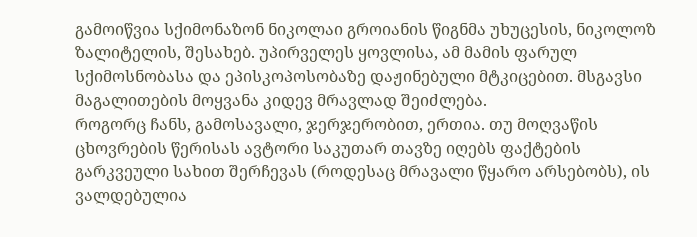გამოიწვია სქიმონაზონ ნიკოლაი გროიანის წიგნმა უხუცესის, ნიკოლოზ ზალიტელის, შესახებ. უპირველეს ყოვლისა, ამ მამის ფარულ სქიმოსნობასა და ეპისკოპოსობაზე დაჟინებული მტკიცებით. მსგავსი მაგალითების მოყვანა კიდევ მრავლად შეიძლება.
როგორც ჩანს, გამოსავალი, ჯერჯერობით, ერთია. თუ მოღვაწის ცხოვრების წერისას ავტორი საკუთარ თავზე იღებს ფაქტების გარკვეული სახით შერჩევას (როდესაც მრავალი წყარო არსებობს), ის ვალდებულია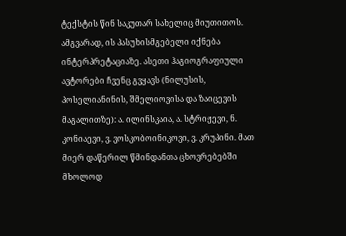ტექსტის წინ საკუთარ სახელიც მიუთითოს. ამგვარად, ის პასუხისმგებელი იქნება ინტერპრეტაციაზე. ასეთი ჰაგიოგრაფიული ავტორები ჩვენც გვყავს (ნილუსის, პოსელიანინის, შმელიოვისა და ზაიცევის მაგალითზე): ა. ილინსკაია, ა. სტრიჟევი, ნ. კონიაევი, ვ. ვოსკობოინიკოვი, ვ. კრუპინი. მათ მიერ დაწერილ წმინდანთა ცხოვრებებში მხოლოდ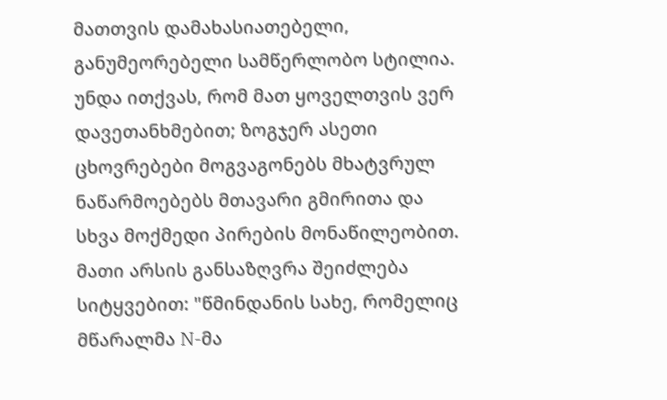მათთვის დამახასიათებელი, განუმეორებელი სამწერლობო სტილია. უნდა ითქვას, რომ მათ ყოველთვის ვერ დავეთანხმებით; ზოგჯერ ასეთი ცხოვრებები მოგვაგონებს მხატვრულ ნაწარმოებებს მთავარი გმირითა და სხვა მოქმედი პირების მონაწილეობით. მათი არსის განსაზღვრა შეიძლება სიტყვებით: "წმინდანის სახე, რომელიც მწარალმა N-მა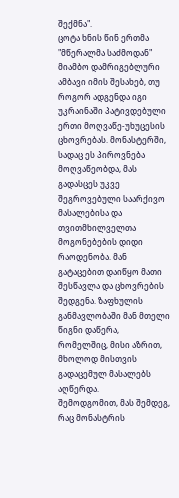შექმნა".
ცოტა ხნის წინ ერთმა "მწერალმა საძმოდან" მიამბო დამრიგებლური ამბავი იმის შესახებ, თუ როგორ ადგენდა იგი უკრაინაში პატივდებული ერთი მოღვაწე-უხუცესის ცხოვრებას. მონასტერში, სადაც ეს პიროვნება მოღვაწეობდა, მას გადასცეს უკვე შეგროვებული საარქივო მასალებისა და თვითმხილველთა მოგონებების დიდი რაოდენობა. მან გატაცებით დაიწყო მათი შესწავლა და ცხოვრების შედგენა. ზაფხულის განმავლობაში მან მთელი წიგნი დაწერა, რომელშიც, მისი აზრით, მხოლოდ მისთვის გადაცემულ მასალებს აღწერდა.
შემოდგომით, მას შემდეგ, რაც მონასტრის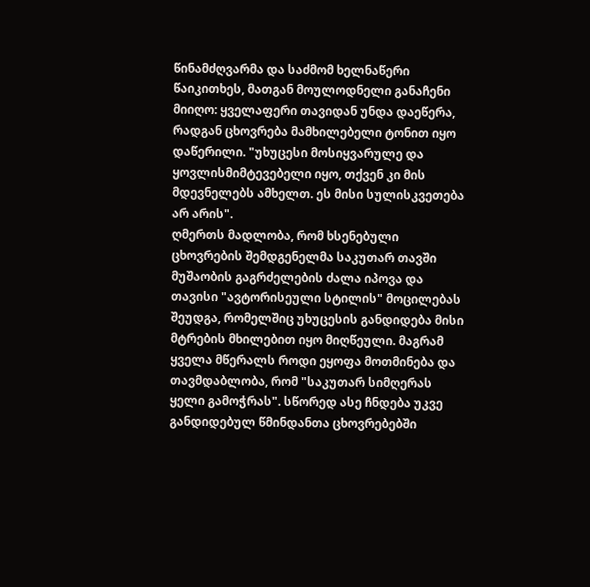წინამძღვარმა და საძმომ ხელნაწერი წაიკითხეს, მათგან მოულოდნელი განაჩენი მიიღო: ყველაფერი თავიდან უნდა დაეწერა, რადგან ცხოვრება მამხილებელი ტონით იყო დაწერილი. "უხუცესი მოსიყვარულე და ყოვლისმიმტევებელი იყო, თქვენ კი მის მდევნელებს ამხელთ. ეს მისი სულისკვეთება არ არის".
ღმერთს მადლობა, რომ ხსენებული ცხოვრების შემდგენელმა საკუთარ თავში მუშაობის გაგრძელების ძალა იპოვა და თავისი "ავტორისეული სტილის" მოცილებას შეუდგა, რომელშიც უხუცესის განდიდება მისი მტრების მხილებით იყო მიღწეული. მაგრამ ყველა მწერალს როდი ეყოფა მოთმინება და თავმდაბლობა, რომ "საკუთარ სიმღერას ყელი გამოჭრას". სწორედ ასე ჩნდება უკვე განდიდებულ წმინდანთა ცხოვრებებში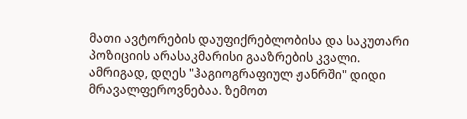მათი ავტორების დაუფიქრებლობისა და საკუთარი პოზიციის არასაკმარისი გააზრების კვალი.
ამრიგად, დღეს "ჰაგიოგრაფიულ ჟანრში" დიდი მრავალფეროვნებაა. ზემოთ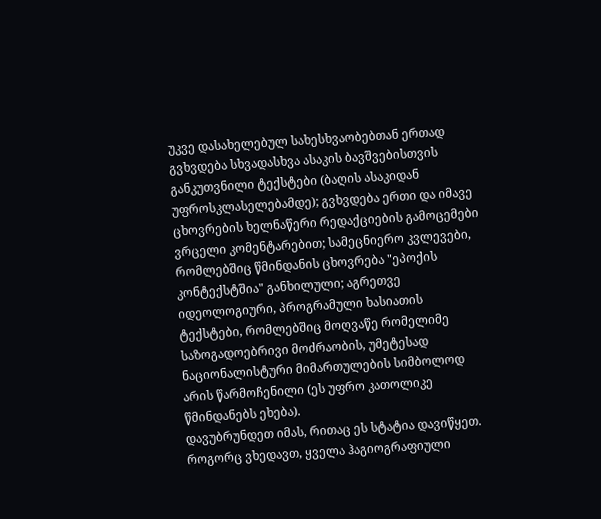უკვე დასახელებულ სახესხვაობებთან ერთად გვხვდება სხვადასხვა ასაკის ბავშვებისთვის განკუთვნილი ტექსტები (ბაღის ასაკიდან უფროსკლასელებამდე); გვხვდება ერთი და იმავე ცხოვრების ხელნაწერი რედაქციების გამოცემები ვრცელი კომენტარებით; სამეცნიერო კვლევები, რომლებშიც წმინდანის ცხოვრება "ეპოქის კონტექსტშია" განხილული; აგრეთვე იდეოლოგიური, პროგრამული ხასიათის ტექსტები, რომლებშიც მოღვაწე რომელიმე საზოგადოებრივი მოძრაობის, უმეტესად ნაციონალისტური მიმართულების სიმბოლოდ არის წარმოჩენილი (ეს უფრო კათოლიკე წმინდანებს ეხება).
დავუბრუნდეთ იმას, რითაც ეს სტატია დავიწყეთ. როგორც ვხედავთ, ყველა ჰაგიოგრაფიული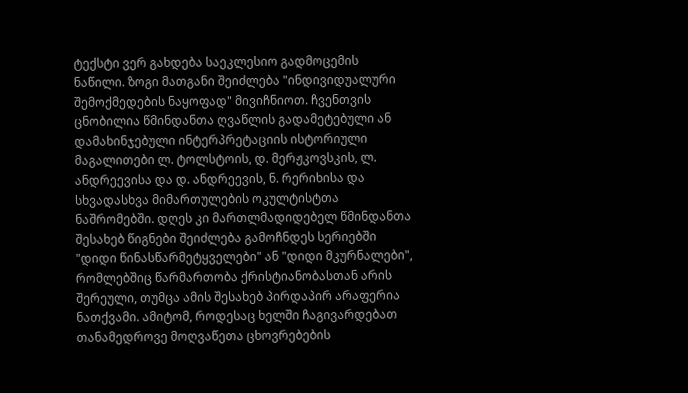ტექსტი ვერ გახდება საეკლესიო გადმოცემის ნაწილი. ზოგი მათგანი შეიძლება "ინდივიდუალური შემოქმედების ნაყოფად" მივიჩნიოთ. ჩვენთვის ცნობილია წმინდანთა ღვაწლის გადამეტებული ან დამახინჯებული ინტერპრეტაციის ისტორიული მაგალითები ლ. ტოლსტოის, დ. მერჟკოვსკის, ლ. ანდრეევისა და დ. ანდრეევის, ნ. რერიხისა და სხვადასხვა მიმართულების ოკულტისტთა ნაშრომებში. დღეს კი მართლმადიდებელ წმინდანთა შესახებ წიგნები შეიძლება გამოჩნდეს სერიებში "დიდი წინასწარმეტყველები" ან "დიდი მკურნალები", რომლებშიც წარმართობა ქრისტიანობასთან არის შერეული, თუმცა ამის შესახებ პირდაპირ არაფერია ნათქვამი. ამიტომ, როდესაც ხელში ჩაგივარდებათ თანამედროვე მოღვაწეთა ცხოვრებების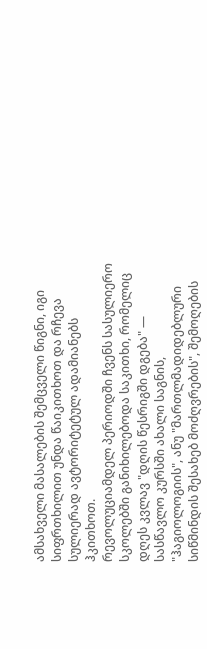ამსახველი მასალების შემცველი წიგნი, იგი სიფრთხილით უნდა წაიკითხოთ და რჩევა სულიერად ავტორიტეტულ ადამიანებს ჰკითხოთ.
რევოლუციამდელ პერიოდში ჩვენს სასულიერო სკოლებში განიხილებოდა საკითხი, რომელიც დღეს კვლავ "დღის წესრიგში დგება" — სასწავლო კურსში ახალი საგნის, "ჰაგიოლოგიის", ანუ "მართლმადიდებლური სიწმინდის შესახებ მოძღვრების", შემოღების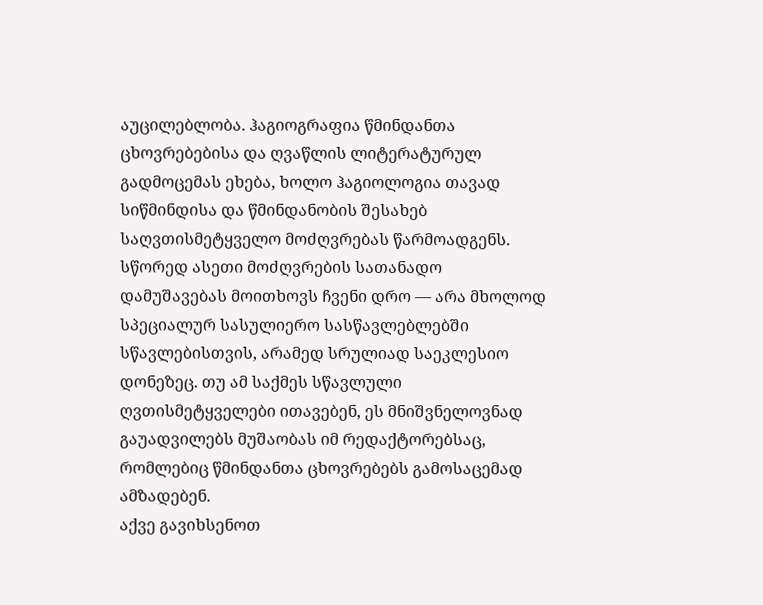აუცილებლობა. ჰაგიოგრაფია წმინდანთა ცხოვრებებისა და ღვაწლის ლიტერატურულ გადმოცემას ეხება, ხოლო ჰაგიოლოგია თავად სიწმინდისა და წმინდანობის შესახებ საღვთისმეტყველო მოძღვრებას წარმოადგენს. სწორედ ასეთი მოძღვრების სათანადო დამუშავებას მოითხოვს ჩვენი დრო — არა მხოლოდ სპეციალურ სასულიერო სასწავლებლებში სწავლებისთვის, არამედ სრულიად საეკლესიო დონეზეც. თუ ამ საქმეს სწავლული ღვთისმეტყველები ითავებენ, ეს მნიშვნელოვნად გაუადვილებს მუშაობას იმ რედაქტორებსაც, რომლებიც წმინდანთა ცხოვრებებს გამოსაცემად ამზადებენ.
აქვე გავიხსენოთ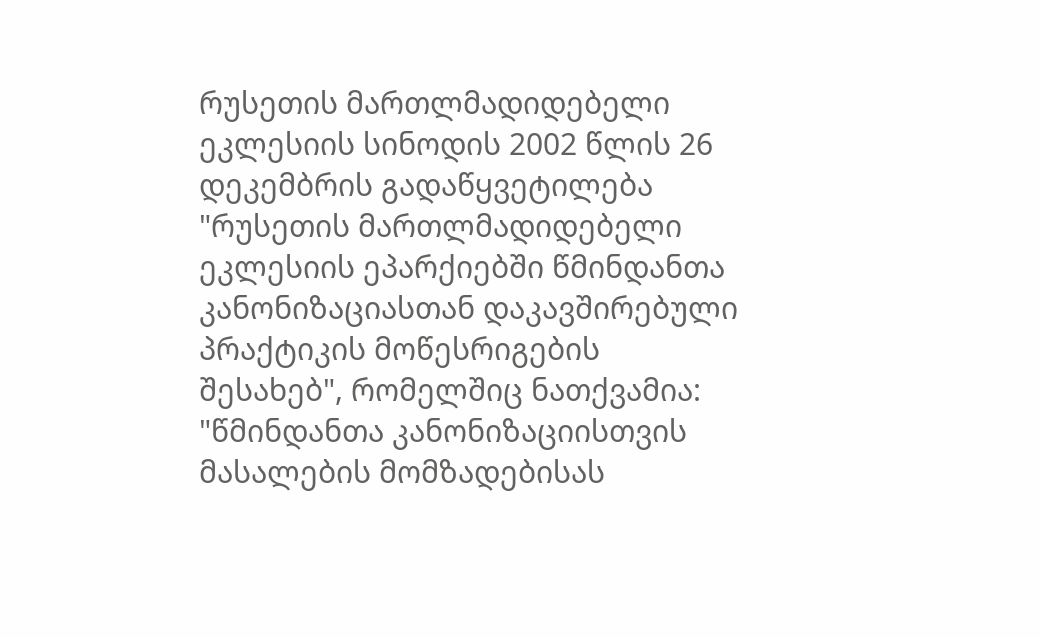რუსეთის მართლმადიდებელი ეკლესიის სინოდის 2002 წლის 26 დეკემბრის გადაწყვეტილება "რუსეთის მართლმადიდებელი ეკლესიის ეპარქიებში წმინდანთა კანონიზაციასთან დაკავშირებული პრაქტიკის მოწესრიგების შესახებ", რომელშიც ნათქვამია:
"წმინდანთა კანონიზაციისთვის მასალების მომზადებისას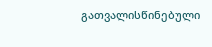გათვალისწინებული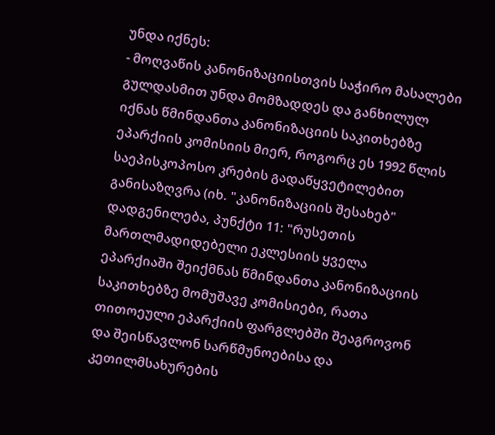უნდა იქნეს:
- მოღვაწის კანონიზაციისთვის საჭირო მასალები გულდასმით უნდა მომზადდეს და განხილულ იქნას წმინდანთა კანონიზაციის საკითხებზე ეპარქიის კომისიის მიერ, როგორც ეს 1992 წლის საეპისკოპოსო კრების გადაწყვეტილებით განისაზღვრა (იხ. "კანონიზაციის შესახებ" დადგენილება, პუნქტი 11: "რუსეთის მართლმადიდებელი ეკლესიის ყველა ეპარქიაში შეიქმნას წმინდანთა კანონიზაციის საკითხებზე მომუშავე კომისიები, რათა თითოეული ეპარქიის ფარგლებში შეაგროვონ და შეისწავლონ სარწმუნოებისა და კეთილმსახურების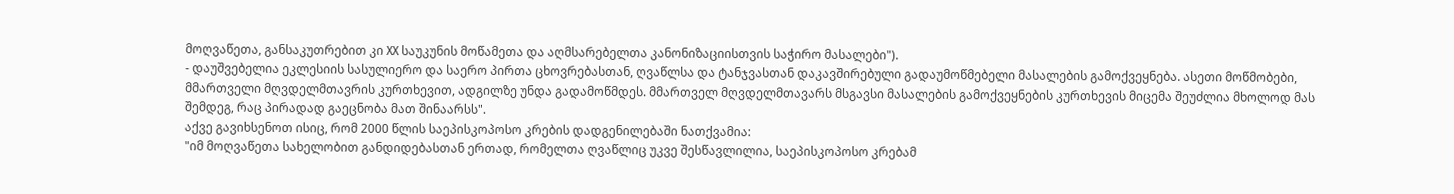მოღვაწეთა, განსაკუთრებით კი XX საუკუნის მოწამეთა და აღმსარებელთა კანონიზაციისთვის საჭირო მასალები").
- დაუშვებელია ეკლესიის სასულიერო და საერო პირთა ცხოვრებასთან, ღვაწლსა და ტანჯვასთან დაკავშირებული გადაუმოწმებელი მასალების გამოქვეყნება. ასეთი მოწმობები, მმართველი მღვდელმთავრის კურთხევით, ადგილზე უნდა გადამოწმდეს. მმართველ მღვდელმთავარს მსგავსი მასალების გამოქვეყნების კურთხევის მიცემა შეუძლია მხოლოდ მას შემდეგ, რაც პირადად გაეცნობა მათ შინაარსს".
აქვე გავიხსენოთ ისიც, რომ 2000 წლის საეპისკოპოსო კრების დადგენილებაში ნათქვამია:
"იმ მოღვაწეთა სახელობით განდიდებასთან ერთად, რომელთა ღვაწლიც უკვე შესწავლილია, საეპისკოპოსო კრებამ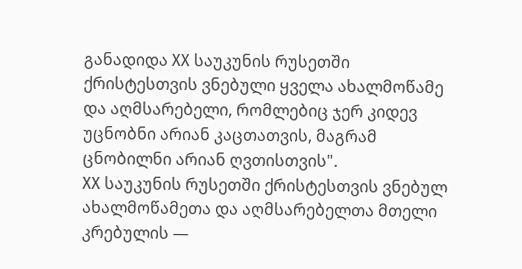განადიდა XX საუკუნის რუსეთში ქრისტესთვის ვნებული ყველა ახალმოწამე და აღმსარებელი, რომლებიც ჯერ კიდევ უცნობნი არიან კაცთათვის, მაგრამ ცნობილნი არიან ღვთისთვის".
XX საუკუნის რუსეთში ქრისტესთვის ვნებულ ახალმოწამეთა და აღმსარებელთა მთელი კრებულის —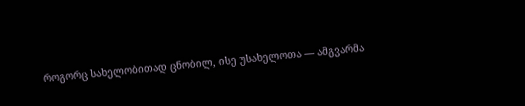როგორც სახელობითად ცნობილ, ისე უსახელოთა — ამგვარმა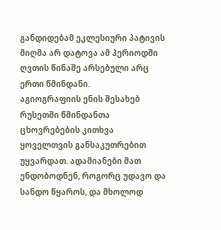განდიდებამ ეკლესიური პატივის მიღმა არ დატოვა ამ პერიოდში ღვთის წინაშე არსებული არც ერთი წმინდანი.
აგიოგრაფიის ენის შესახებ
რუსეთში წმინდანთა ცხოვრებების კითხვა ყოველთვის განსაკუთრებით უყვარდათ. ადამიანები მათ ენდობოდნენ, როგორც უდავო და სანდო წყაროს, და მხოლოდ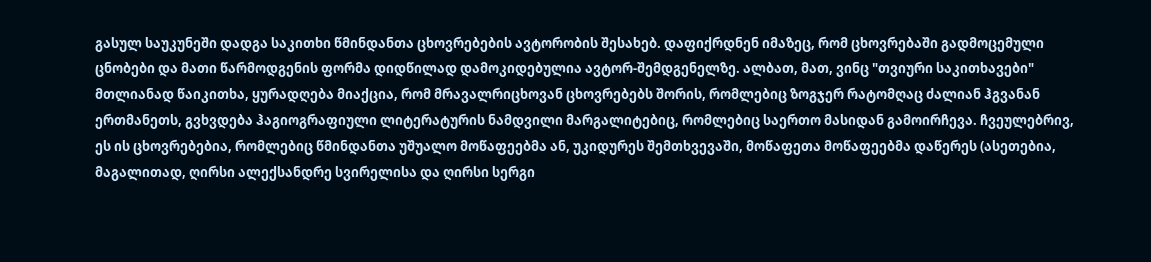გასულ საუკუნეში დადგა საკითხი წმინდანთა ცხოვრებების ავტორობის შესახებ. დაფიქრდნენ იმაზეც, რომ ცხოვრებაში გადმოცემული ცნობები და მათი წარმოდგენის ფორმა დიდწილად დამოკიდებულია ავტორ-შემდგენელზე. ალბათ, მათ, ვინც "თვიური საკითხავები" მთლიანად წაიკითხა, ყურადღება მიაქცია, რომ მრავალრიცხოვან ცხოვრებებს შორის, რომლებიც ზოგჯერ რატომღაც ძალიან ჰგვანან ერთმანეთს, გვხვდება ჰაგიოგრაფიული ლიტერატურის ნამდვილი მარგალიტებიც, რომლებიც საერთო მასიდან გამოირჩევა. ჩვეულებრივ, ეს ის ცხოვრებებია, რომლებიც წმინდანთა უშუალო მოწაფეებმა ან, უკიდურეს შემთხვევაში, მოწაფეთა მოწაფეებმა დაწერეს (ასეთებია, მაგალითად, ღირსი ალექსანდრე სვირელისა და ღირსი სერგი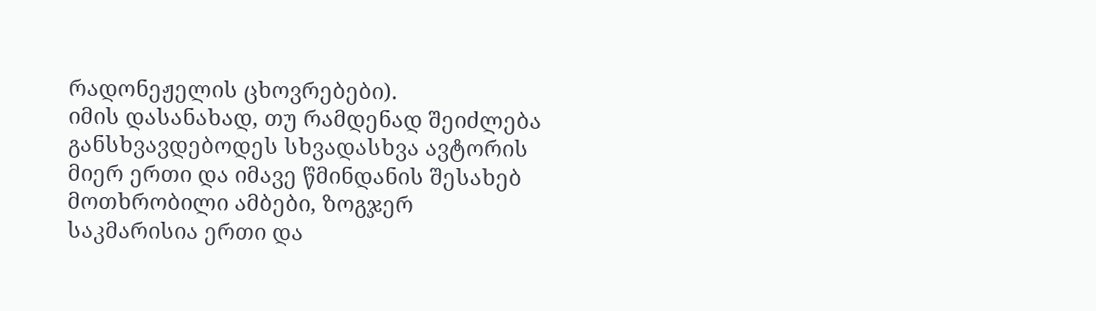რადონეჟელის ცხოვრებები).
იმის დასანახად, თუ რამდენად შეიძლება განსხვავდებოდეს სხვადასხვა ავტორის მიერ ერთი და იმავე წმინდანის შესახებ მოთხრობილი ამბები, ზოგჯერ საკმარისია ერთი და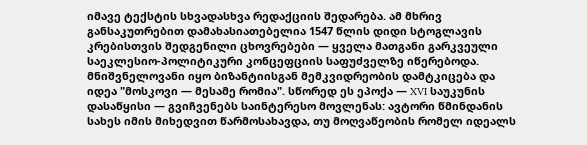იმავე ტექსტის სხვადასხვა რედაქციის შედარება. ამ მხრივ განსაკუთრებით დამახასიათებელია 1547 წლის დიდი სტოგლავის კრებისთვის შედგენილი ცხოვრებები — ყველა მათგანი გარკვეული საეკლესიო-პოლიტიკური კონცეფციის საფუძველზე იწერებოდა. მნიშვნელოვანი იყო ბიზანტიისგან მემკვიდრეობის დამტკიცება და იდეა "მოსკოვი — მესამე რომია". სწორედ ეს ეპოქა — XVI საუკუნის დასაწყისი — გვიჩვენებს საინტერესო მოვლენას: ავტორი წმინდანის სახეს იმის მიხედვით წარმოსახავდა, თუ მოღვაწეობის რომელ იდეალს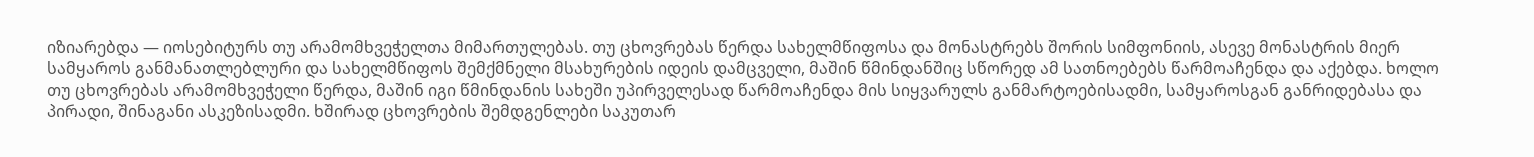იზიარებდა — იოსებიტურს თუ არამომხვეჭელთა მიმართულებას. თუ ცხოვრებას წერდა სახელმწიფოსა და მონასტრებს შორის სიმფონიის, ასევე მონასტრის მიერ სამყაროს განმანათლებლური და სახელმწიფოს შემქმნელი მსახურების იდეის დამცველი, მაშინ წმინდანშიც სწორედ ამ სათნოებებს წარმოაჩენდა და აქებდა. ხოლო თუ ცხოვრებას არამომხვეჭელი წერდა, მაშინ იგი წმინდანის სახეში უპირველესად წარმოაჩენდა მის სიყვარულს განმარტოებისადმი, სამყაროსგან განრიდებასა და პირადი, შინაგანი ასკეზისადმი. ხშირად ცხოვრების შემდგენლები საკუთარ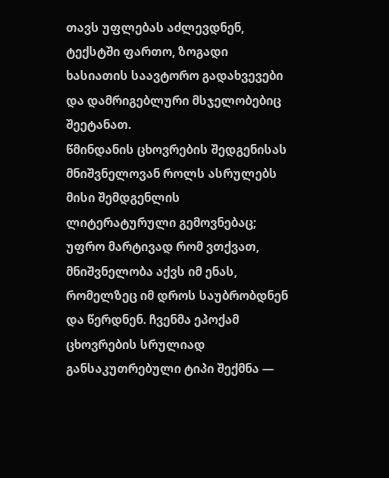თავს უფლებას აძლევდნენ, ტექსტში ფართო, ზოგადი ხასიათის საავტორო გადახვევები და დამრიგებლური მსჯელობებიც შეეტანათ.
წმინდანის ცხოვრების შედგენისას მნიშვნელოვან როლს ასრულებს მისი შემდგენლის ლიტერატურული გემოვნებაც; უფრო მარტივად რომ ვთქვათ, მნიშვნელობა აქვს იმ ენას, რომელზეც იმ დროს საუბრობდნენ და წერდნენ. ჩვენმა ეპოქამ ცხოვრების სრულიად განსაკუთრებული ტიპი შექმნა —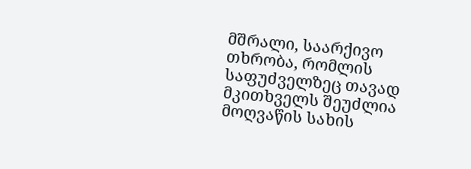მშრალი, საარქივო თხრობა, რომლის საფუძველზეც თავად მკითხველს შეუძლია მოღვაწის სახის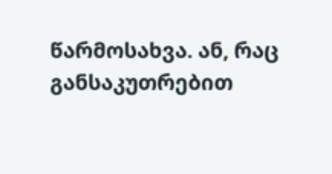წარმოსახვა. ან, რაც განსაკუთრებით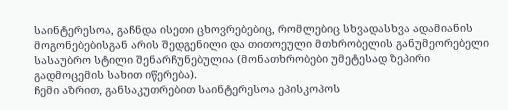საინტერესოა, გაჩნდა ისეთი ცხოვრებებიც, რომლებიც სხვადასხვა ადამიანის მოგონებებისგან არის შედგენილი და თითოეული მთხრობელის განუმეორებელი სასაუბრო სტილი შენარჩუნებულია (მონათხრობები უმეტესად ზეპირი გადმოცემის სახით იწერება).
ჩემი აზრით, განსაკუთრებით საინტერესოა ეპისკოპოს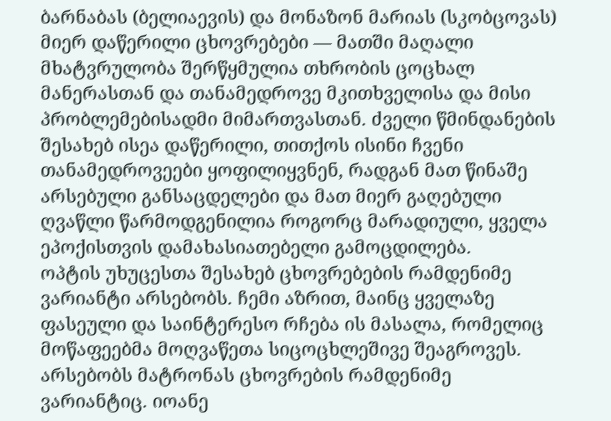ბარნაბას (ბელიაევის) და მონაზონ მარიას (სკობცოვას) მიერ დაწერილი ცხოვრებები — მათში მაღალი მხატვრულობა შერწყმულია თხრობის ცოცხალ მანერასთან და თანამედროვე მკითხველისა და მისი პრობლემებისადმი მიმართვასთან. ძველი წმინდანების შესახებ ისეა დაწერილი, თითქოს ისინი ჩვენი თანამედროვეები ყოფილიყვნენ, რადგან მათ წინაშე არსებული განსაცდელები და მათ მიერ გაღებული ღვაწლი წარმოდგენილია როგორც მარადიული, ყველა ეპოქისთვის დამახასიათებელი გამოცდილება.
ოპტის უხუცესთა შესახებ ცხოვრებების რამდენიმე ვარიანტი არსებობს. ჩემი აზრით, მაინც ყველაზე ფასეული და საინტერესო რჩება ის მასალა, რომელიც მოწაფეებმა მოღვაწეთა სიცოცხლეშივე შეაგროვეს. არსებობს მატრონას ცხოვრების რამდენიმე ვარიანტიც. იოანე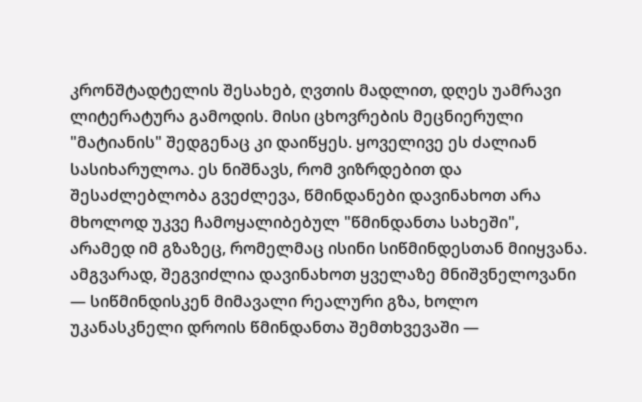კრონშტადტელის შესახებ, ღვთის მადლით, დღეს უამრავი ლიტერატურა გამოდის. მისი ცხოვრების მეცნიერული "მატიანის" შედგენაც კი დაიწყეს. ყოველივე ეს ძალიან სასიხარულოა. ეს ნიშნავს, რომ ვიზრდებით და შესაძლებლობა გვეძლევა, წმინდანები დავინახოთ არა მხოლოდ უკვე ჩამოყალიბებულ "წმინდანთა სახეში", არამედ იმ გზაზეც, რომელმაც ისინი სიწმინდესთან მიიყვანა. ამგვარად, შეგვიძლია დავინახოთ ყველაზე მნიშვნელოვანი — სიწმინდისკენ მიმავალი რეალური გზა, ხოლო უკანასკნელი დროის წმინდანთა შემთხვევაში —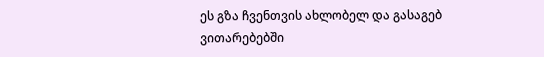ეს გზა ჩვენთვის ახლობელ და გასაგებ ვითარებებში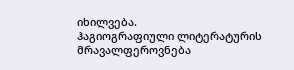იხილვება.
ჰაგიოგრაფიული ლიტერატურის მრავალფეროვნება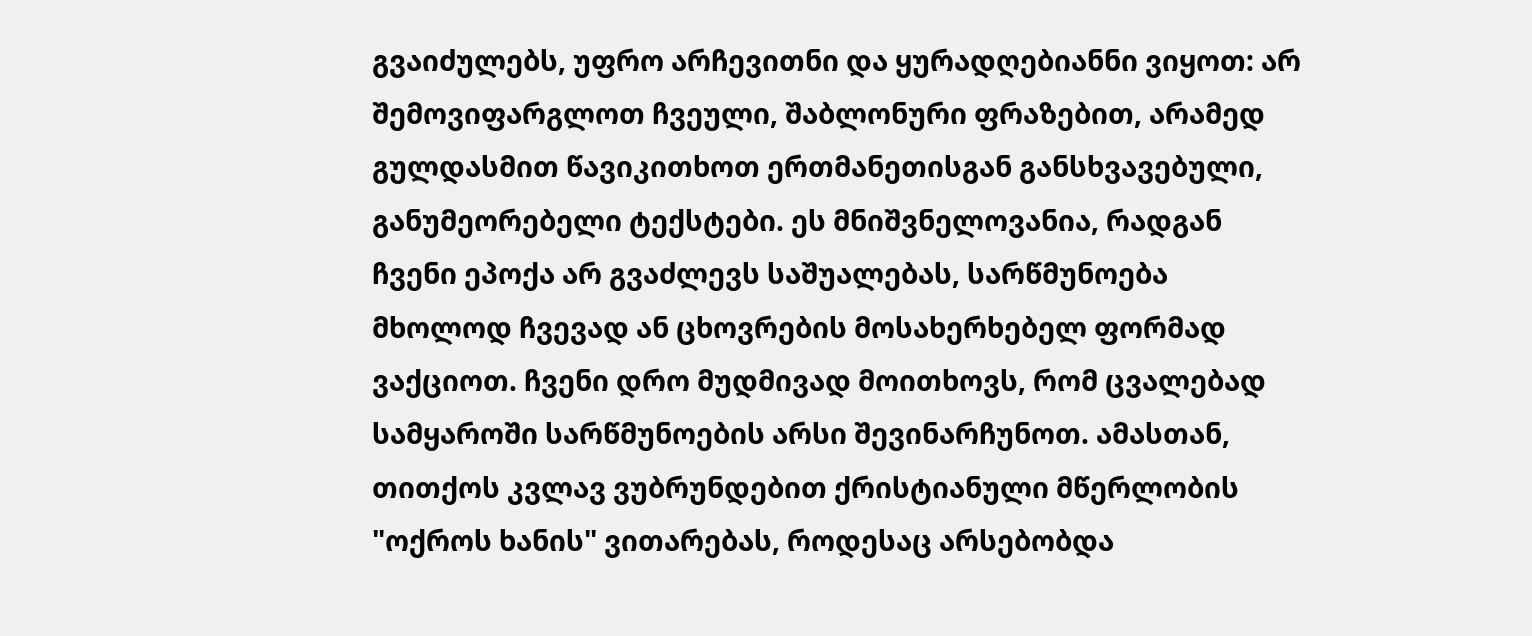გვაიძულებს, უფრო არჩევითნი და ყურადღებიანნი ვიყოთ: არ შემოვიფარგლოთ ჩვეული, შაბლონური ფრაზებით, არამედ გულდასმით წავიკითხოთ ერთმანეთისგან განსხვავებული, განუმეორებელი ტექსტები. ეს მნიშვნელოვანია, რადგან ჩვენი ეპოქა არ გვაძლევს საშუალებას, სარწმუნოება მხოლოდ ჩვევად ან ცხოვრების მოსახერხებელ ფორმად ვაქციოთ. ჩვენი დრო მუდმივად მოითხოვს, რომ ცვალებად სამყაროში სარწმუნოების არსი შევინარჩუნოთ. ამასთან, თითქოს კვლავ ვუბრუნდებით ქრისტიანული მწერლობის "ოქროს ხანის" ვითარებას, როდესაც არსებობდა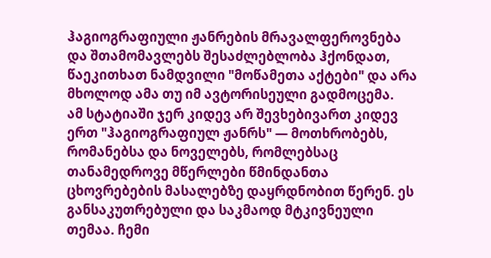ჰაგიოგრაფიული ჟანრების მრავალფეროვნება და შთამომავლებს შესაძლებლობა ჰქონდათ, წაეკითხათ ნამდვილი "მოწამეთა აქტები" და არა მხოლოდ ამა თუ იმ ავტორისეული გადმოცემა.
ამ სტატიაში ჯერ კიდევ არ შევხებივართ კიდევ ერთ "ჰაგიოგრაფიულ ჟანრს" — მოთხრობებს, რომანებსა და ნოველებს, რომლებსაც თანამედროვე მწერლები წმინდანთა ცხოვრებების მასალებზე დაყრდნობით წერენ. ეს განსაკუთრებული და საკმაოდ მტკივნეული თემაა. ჩემი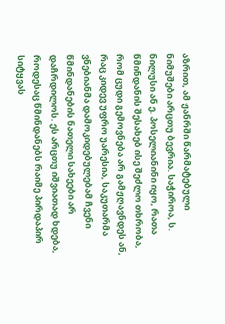აზრით, ამ ჟანრში წარმატებული ნიმუშები არცთუ ბევრია. საჭიროა, ს. ნილუსი ან ე. პოსელიანინი იყო, რათა წმინდანის შესახებ ისე შეძლო თხრობა, რომ ცუდი გემოვნება არ გამჟღავნდეს ან, რაც კიდევ უფრო უარესია, საკუთარმა ვნებიანმა დამოკიდებულებამ ჩვენი წმინდანების ნათელი სახეები არ დაჩრდილოს. ეს არცთუ იშვიათად ხდება, როდესაც წმინდანებს რაიმე პირდაპირ სიტყვას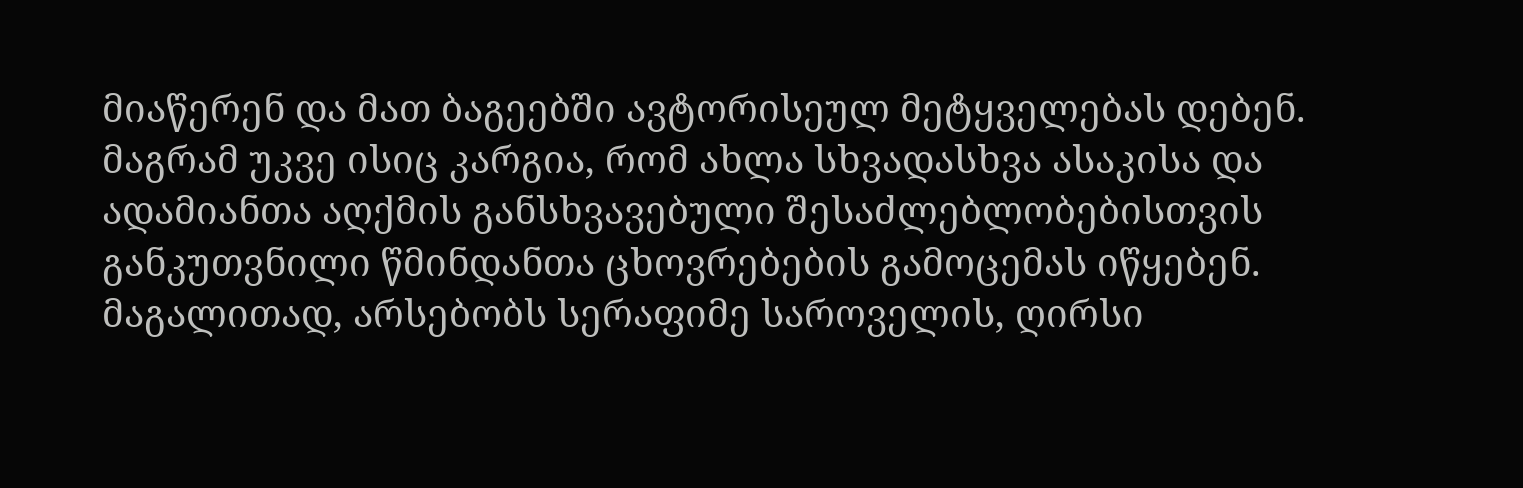მიაწერენ და მათ ბაგეებში ავტორისეულ მეტყველებას დებენ.
მაგრამ უკვე ისიც კარგია, რომ ახლა სხვადასხვა ასაკისა და ადამიანთა აღქმის განსხვავებული შესაძლებლობებისთვის განკუთვნილი წმინდანთა ცხოვრებების გამოცემას იწყებენ. მაგალითად, არსებობს სერაფიმე საროველის, ღირსი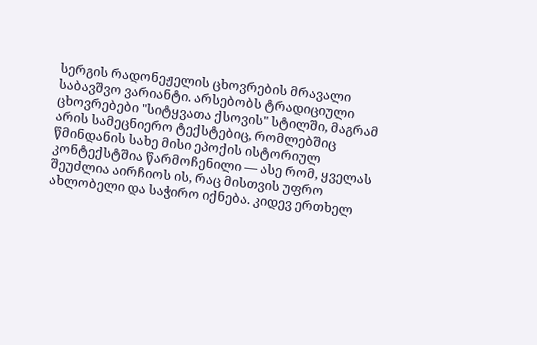სერგის რადონეჟელის ცხოვრების მრავალი საბავშვო ვარიანტი. არსებობს ტრადიციული ცხოვრებები "სიტყვათა ქსოვის" სტილში, მაგრამ არის სამეცნიერო ტექსტებიც, რომლებშიც წმინდანის სახე მისი ეპოქის ისტორიულ კონტექსტშია წარმოჩენილი — ასე რომ, ყველას შეუძლია აირჩიოს ის, რაც მისთვის უფრო ახლობელი და საჭირო იქნება. კიდევ ერთხელ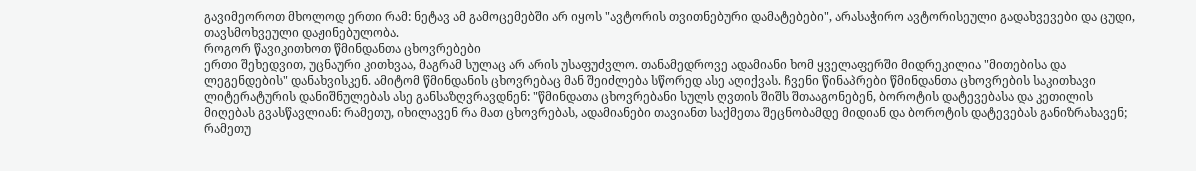გავიმეოროთ მხოლოდ ერთი რამ: ნეტავ ამ გამოცემებში არ იყოს "ავტორის თვითნებური დამატებები", არასაჭირო ავტორისეული გადახვევები და ცუდი, თავსმოხვეული დაჟინებულობა.
როგორ წავიკითხოთ წმინდანთა ცხოვრებები
ერთი შეხედვით, უცნაური კითხვაა, მაგრამ სულაც არ არის უსაფუძვლო. თანამედროვე ადამიანი ხომ ყველაფერში მიდრეკილია "მითებისა და ლეგენდების" დანახვისკენ. ამიტომ წმინდანის ცხოვრებაც მან შეიძლება სწორედ ასე აღიქვას. ჩვენი წინაპრები წმინდანთა ცხოვრების საკითხავი ლიტერატურის დანიშნულებას ასე განსაზღვრავდნენ: "წმინდათა ცხოვრებანი სულს ღვთის შიშს შთააგონებენ, ბოროტის დატევებასა და კეთილის მიღებას გვასწავლიან: რამეთუ, იხილავენ რა მათ ცხოვრებას, ადამიანები თავიანთ საქმეთა შეცნობამდე მიდიან და ბოროტის დატევებას განიზრახავენ; რამეთუ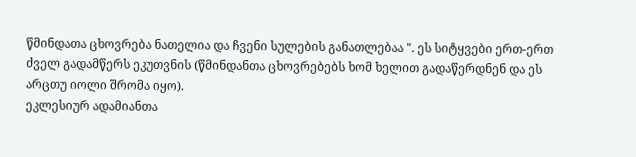წმინდათა ცხოვრება ნათელია და ჩვენი სულების განათლებაა ". ეს სიტყვები ერთ-ერთ ძველ გადამწერს ეკუთვნის (წმინდანთა ცხოვრებებს ხომ ხელით გადაწერდნენ და ეს არცთუ იოლი შრომა იყო).
ეკლესიურ ადამიანთა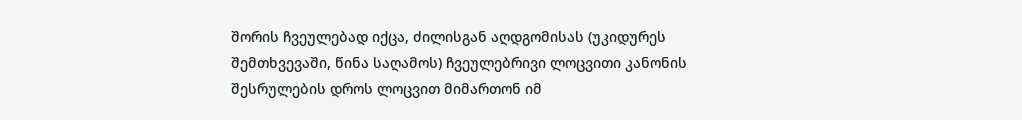შორის ჩვეულებად იქცა, ძილისგან აღდგომისას (უკიდურეს შემთხვევაში, წინა საღამოს) ჩვეულებრივი ლოცვითი კანონის შესრულების დროს ლოცვით მიმართონ იმ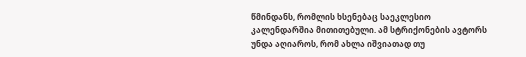წმინდანს, რომლის ხსენებაც საეკლესიო კალენდარშია მითითებული. ამ სტრიქონების ავტორს უნდა აღიაროს, რომ ახლა იშვიათად თუ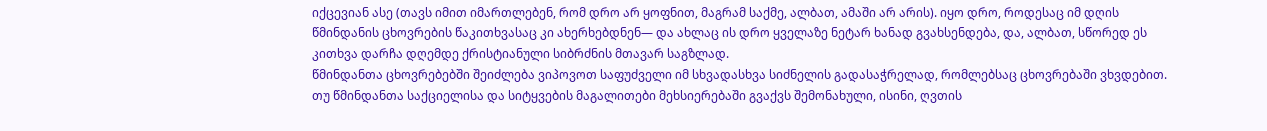იქცევიან ასე (თავს იმით იმართლებენ, რომ დრო არ ყოფნით, მაგრამ საქმე, ალბათ, ამაში არ არის). იყო დრო, როდესაც იმ დღის წმინდანის ცხოვრების წაკითხვასაც კი ახერხებდნენ— და ახლაც ის დრო ყველაზე ნეტარ ხანად გვახსენდება, და, ალბათ, სწორედ ეს კითხვა დარჩა დღემდე ქრისტიანული სიბრძნის მთავარ საგზლად.
წმინდანთა ცხოვრებებში შეიძლება ვიპოვოთ საფუძველი იმ სხვადასხვა სიძნელის გადასაჭრელად, რომლებსაც ცხოვრებაში ვხვდებით. თუ წმინდანთა საქციელისა და სიტყვების მაგალითები მეხსიერებაში გვაქვს შემონახული, ისინი, ღვთის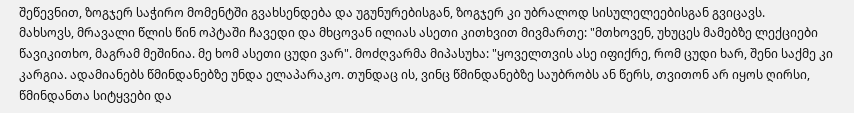შეწევნით, ზოგჯერ საჭირო მომენტში გვახსენდება და უგუნურებისგან, ზოგჯერ კი უბრალოდ სისულელეებისგან გვიცავს.
მახსოვს, მრავალი წლის წინ ოპტაში ჩავედი და მხცოვან ილიას ასეთი კითხვით მივმართე: "მთხოვენ, უხუცეს მამებზე ლექციები წავიკითხო, მაგრამ მეშინია. მე ხომ ასეთი ცუდი ვარ". მოძღვარმა მიპასუხა: "ყოველთვის ასე იფიქრე, რომ ცუდი ხარ, შენი საქმე კი კარგია. ადამიანებს წმინდანებზე უნდა ელაპარაკო. თუნდაც ის, ვინც წმინდანებზე საუბრობს ან წერს, თვითონ არ იყოს ღირსი, წმინდანთა სიტყვები და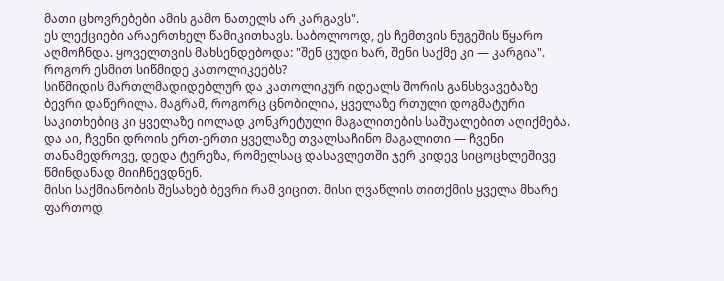მათი ცხოვრებები ამის გამო ნათელს არ კარგავს".
ეს ლექციები არაერთხელ წამიკითხავს. საბოლოოდ, ეს ჩემთვის ნუგეშის წყარო აღმოჩნდა. ყოველთვის მახსენდებოდა: "შენ ცუდი ხარ, შენი საქმე კი — კარგია".
როგორ ესმით სიწმიდე კათოლიკეებს?
სიწმიდის მართლმადიდებლურ და კათოლიკურ იდეალს შორის განსხვავებაზე ბევრი დაწერილა. მაგრამ, როგორც ცნობილია, ყველაზე რთული დოგმატური საკითხებიც კი ყველაზე იოლად კონკრეტული მაგალითების საშუალებით აღიქმება. და აი, ჩვენი დროის ერთ-ერთი ყველაზე თვალსაჩინო მაგალითი — ჩვენი თანამედროვე, დედა ტერეზა, რომელსაც დასავლეთში ჯერ კიდევ სიცოცხლეშივე წმინდანად მიიჩნევდნენ.
მისი საქმიანობის შესახებ ბევრი რამ ვიცით. მისი ღვაწლის თითქმის ყველა მხარე ფართოდ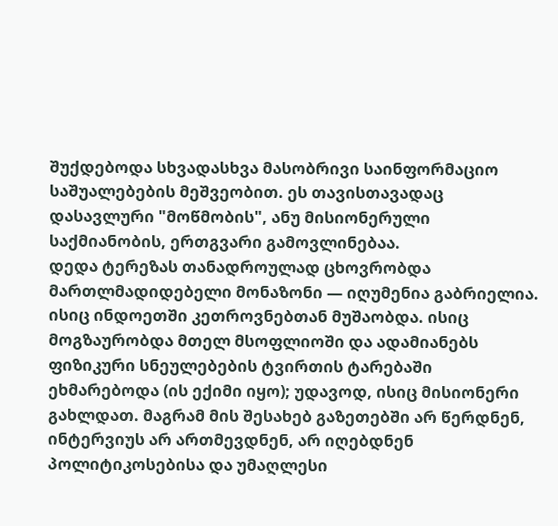შუქდებოდა სხვადასხვა მასობრივი საინფორმაციო საშუალებების მეშვეობით. ეს თავისთავადაც დასავლური "მოწმობის", ანუ მისიონერული საქმიანობის, ერთგვარი გამოვლინებაა.
დედა ტერეზას თანადროულად ცხოვრობდა მართლმადიდებელი მონაზონი — იღუმენია გაბრიელია. ისიც ინდოეთში კეთროვნებთან მუშაობდა. ისიც მოგზაურობდა მთელ მსოფლიოში და ადამიანებს ფიზიკური სნეულებების ტვირთის ტარებაში ეხმარებოდა (ის ექიმი იყო); უდავოდ, ისიც მისიონერი გახლდათ. მაგრამ მის შესახებ გაზეთებში არ წერდნენ, ინტერვიუს არ ართმევდნენ, არ იღებდნენ პოლიტიკოსებისა და უმაღლესი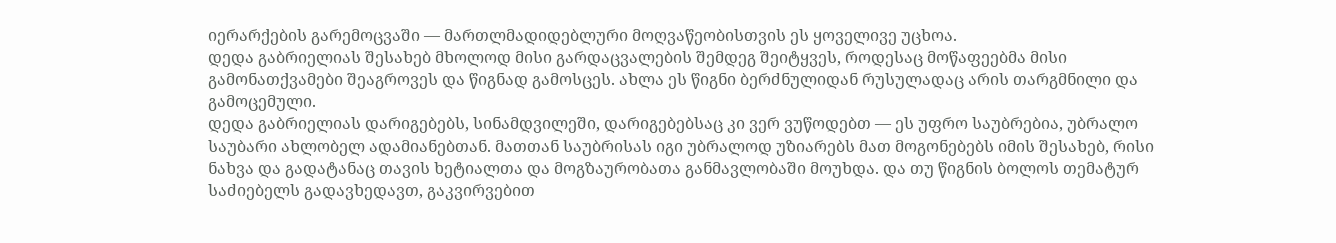იერარქების გარემოცვაში — მართლმადიდებლური მოღვაწეობისთვის ეს ყოველივე უცხოა.
დედა გაბრიელიას შესახებ მხოლოდ მისი გარდაცვალების შემდეგ შეიტყვეს, როდესაც მოწაფეებმა მისი გამონათქვამები შეაგროვეს და წიგნად გამოსცეს. ახლა ეს წიგნი ბერძნულიდან რუსულადაც არის თარგმნილი და გამოცემული.
დედა გაბრიელიას დარიგებებს, სინამდვილეში, დარიგებებსაც კი ვერ ვუწოდებთ — ეს უფრო საუბრებია, უბრალო საუბარი ახლობელ ადამიანებთან. მათთან საუბრისას იგი უბრალოდ უზიარებს მათ მოგონებებს იმის შესახებ, რისი ნახვა და გადატანაც თავის ხეტიალთა და მოგზაურობათა განმავლობაში მოუხდა. და თუ წიგნის ბოლოს თემატურ საძიებელს გადავხედავთ, გაკვირვებით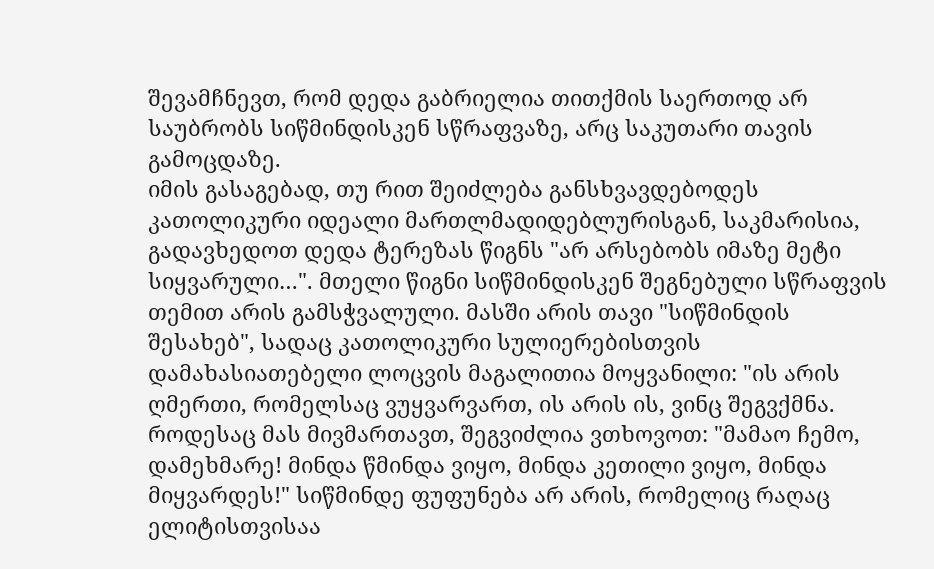შევამჩნევთ, რომ დედა გაბრიელია თითქმის საერთოდ არ საუბრობს სიწმინდისკენ სწრაფვაზე, არც საკუთარი თავის გამოცდაზე.
იმის გასაგებად, თუ რით შეიძლება განსხვავდებოდეს კათოლიკური იდეალი მართლმადიდებლურისგან, საკმარისია, გადავხედოთ დედა ტერეზას წიგნს "არ არსებობს იმაზე მეტი სიყვარული…". მთელი წიგნი სიწმინდისკენ შეგნებული სწრაფვის თემით არის გამსჭვალული. მასში არის თავი "სიწმინდის შესახებ", სადაც კათოლიკური სულიერებისთვის დამახასიათებელი ლოცვის მაგალითია მოყვანილი: "ის არის ღმერთი, რომელსაც ვუყვარვართ, ის არის ის, ვინც შეგვქმნა. როდესაც მას მივმართავთ, შეგვიძლია ვთხოვოთ: "მამაო ჩემო, დამეხმარე! მინდა წმინდა ვიყო, მინდა კეთილი ვიყო, მინდა მიყვარდეს!" სიწმინდე ფუფუნება არ არის, რომელიც რაღაც ელიტისთვისაა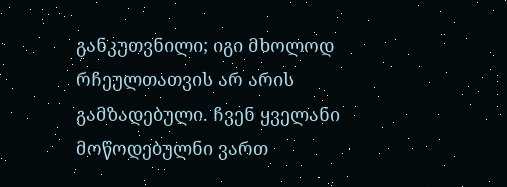განკუთვნილი; იგი მხოლოდ რჩეულთათვის არ არის გამზადებული. ჩვენ ყველანი მოწოდებულნი ვართ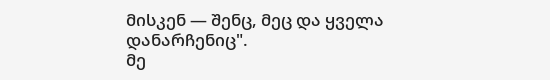მისკენ — შენც, მეც და ყველა დანარჩენიც".
მე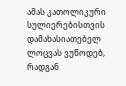ამას კათოლიკური სულიერებისთვის დამახასიათებელ ლოცვას ვუწოდებ, რადგან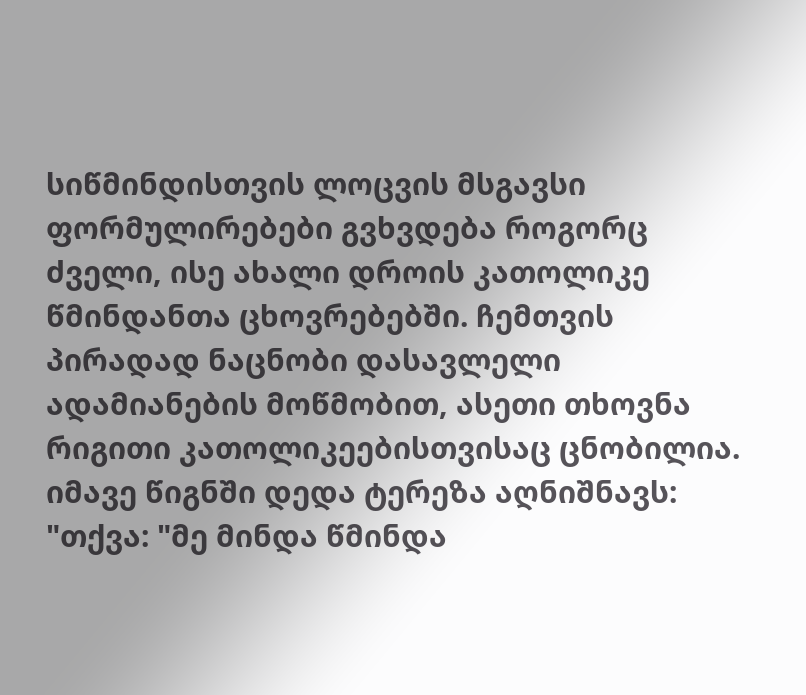სიწმინდისთვის ლოცვის მსგავსი ფორმულირებები გვხვდება როგორც ძველი, ისე ახალი დროის კათოლიკე წმინდანთა ცხოვრებებში. ჩემთვის პირადად ნაცნობი დასავლელი ადამიანების მოწმობით, ასეთი თხოვნა რიგითი კათოლიკეებისთვისაც ცნობილია. იმავე წიგნში დედა ტერეზა აღნიშნავს: "თქვა: "მე მინდა წმინდა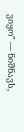ვიყო" — ნიშნავს,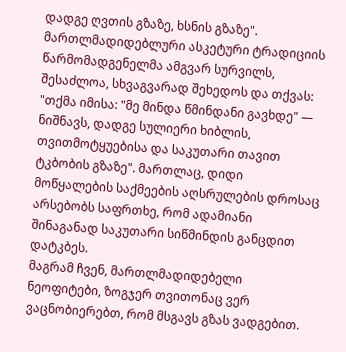დადგე ღვთის გზაზე, ხსნის გზაზე".
მართლმადიდებლური ასკეტური ტრადიციის წარმომადგენელმა ამგვარ სურვილს, შესაძლოა, სხვაგვარად შეხედოს და თქვას: "თქმა იმისა: "მე მინდა წმინდანი გავხდე" — ნიშნავს, დადგე სულიერი ხიბლის, თვითმოტყუებისა და საკუთარი თავით ტკბობის გზაზე". მართლაც, დიდი მოწყალების საქმეების აღსრულების დროსაც არსებობს საფრთხე, რომ ადამიანი შინაგანად საკუთარი სიწმინდის განცდით დატკბეს.
მაგრამ ჩვენ, მართლმადიდებელი ნეოფიტები, ზოგჯერ თვითონაც ვერ ვაცნობიერებთ, რომ მსგავს გზას ვადგებით.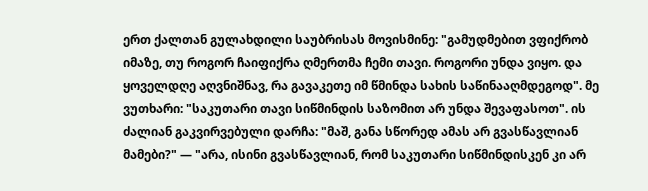ერთ ქალთან გულახდილი საუბრისას მოვისმინე: "გამუდმებით ვფიქრობ იმაზე, თუ როგორ ჩაიფიქრა ღმერთმა ჩემი თავი. როგორი უნდა ვიყო. და ყოველდღე აღვნიშნავ, რა გავაკეთე იმ წმინდა სახის საწინააღმდეგოდ". მე ვუთხარი: "საკუთარი თავი სიწმინდის საზომით არ უნდა შევაფასოთ". ის ძალიან გაკვირვებული დარჩა: "მაშ, განა სწორედ ამას არ გვასწავლიან მამები?" — "არა, ისინი გვასწავლიან, რომ საკუთარი სიწმინდისკენ კი არ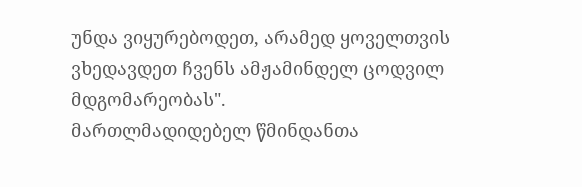უნდა ვიყურებოდეთ, არამედ ყოველთვის ვხედავდეთ ჩვენს ამჟამინდელ ცოდვილ მდგომარეობას".
მართლმადიდებელ წმინდანთა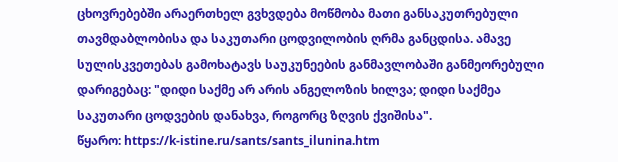ცხოვრებებში არაერთხელ გვხვდება მოწმობა მათი განსაკუთრებული თავმდაბლობისა და საკუთარი ცოდვილობის ღრმა განცდისა. ამავე სულისკვეთებას გამოხატავს საუკუნეების განმავლობაში განმეორებული დარიგებაც: "დიდი საქმე არ არის ანგელოზის ხილვა; დიდი საქმეა საკუთარი ცოდვების დანახვა, როგორც ზღვის ქვიშისა".
წყარო: https://k-istine.ru/sants/sants_ilunina.htm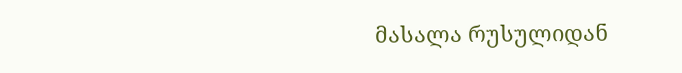მასალა რუსულიდან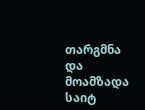თარგმნა და მოამზადა საიტ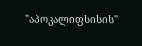"აპოკალიფსისის"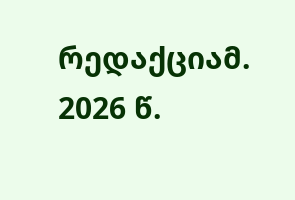რედაქციამ. 2026 წ.